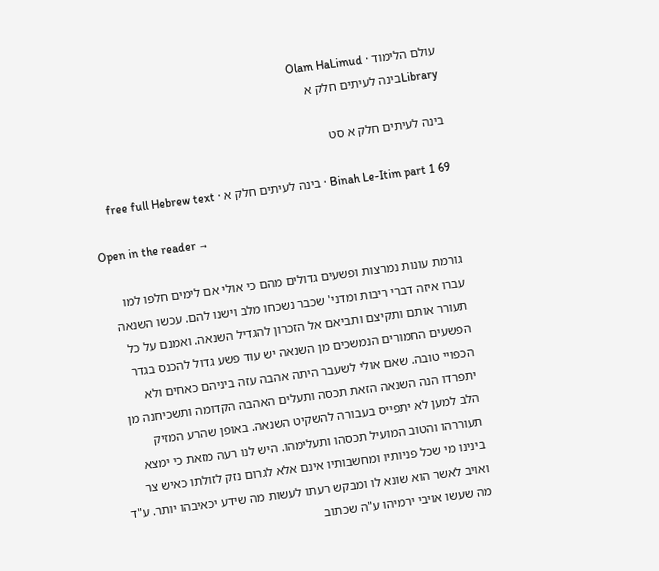עולם הלימוד · Olam HaLimud
Libraryבינה לעיתים חלק א

בינה לעיתים חלק א סט

Binah Le-Itim part 1 69 · בינה לעיתים חלק א · free full Hebrew text

Open in the reader →

גורמת עונות נמרצות ופשעים גדולים מהם כי אולי אם לימים חלפו למו עברו איזה דברי ריבות ומדני' שכבר נשכחו מלב וישנו להם. עכשו השנאה תעורר אותם ותקיצם ותביאם אל הזכרון להגדיל השנאה. ואמנם על כל הפשעים החמורים הנמשכים מן השנאה יש עוד פשע גדול להכנס בגדר הכפויי טובה. שאם אולי לשעבר היתה אהבה עזה ביניהם כאחים ולא יתפרדו הנה השנאה הזאת תכסה ותעלים האהבה הקדומה ותשכיחנה מן הלב למען לא יתפייס בעבורה להשקיט השנאה. באופן שהרע המזיק תעוררהו והטוב המועיל תכסהו ותעלימהו. היש לנו רעה מזאת כי ימצא בינינו מי שכל פניותיו ומחשבותיו אינם אלא לגרום נזק לזולתו כאיש צר ואויב לאשר הוא שונא לו ומבקש רעתו לעשות מה שידע יכאיבהו יותר. ע"ד מה שעשו אויבי ירמיהו ע"ה שכתוב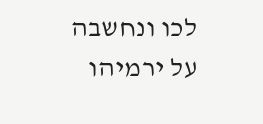לכו ונחשבה על ירמיהו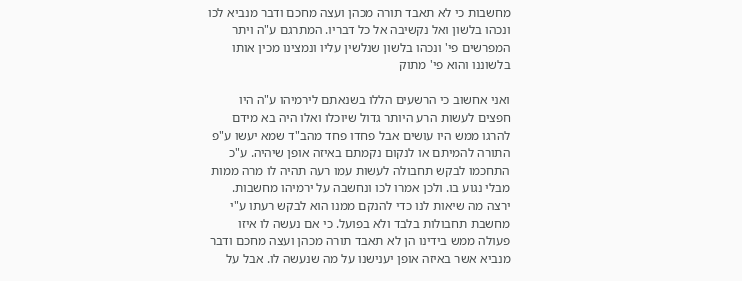מחשבות כי לא תאבד תורה מכהן ועצה מחכם ודבר מנביא לכו ונכהו בלשון ואל נקשיבה אל כל דבריו. המתרגם ע"ה ויתר המפרשים פי' ונכהו בלשון שנלשין עליו ונמצינו מכין אותו בלשוננו והוא פי' מתוק

ואני אחשוב כי הרשעים הללו בשנאתם לירמיהו ע"ה היו חפצים לעשות הרע היותר גדול שיוכלו ואלו היה בא מידם להרגו ממש היו עושים אבל פחדו פחד מהב"ד שמא יעשו ע"פ התורה להמיתם או לנקום נקמתם באיזה אופן שיהיה. ע"כ התחכמו לבקש תחבולה לעשות עמו רעה תהיה לו מרה ממות מבלי נגוע בו. ולכן אמרו לכו ונחשבה על ירמיהו מחשבות. ירצה מה שיאות לנו כדי להנקם ממנו הוא לבקש רעתו ע"י מחשבת תחבולות בלבד ולא בפועל. כי אם נעשה לו איזו פעולה ממש בידינו הן לא תאבד תורה מכהן ועצה מחכם ודבר מנביא אשר באיזה אופן יענישנו על מה שנעשה לו. אבל על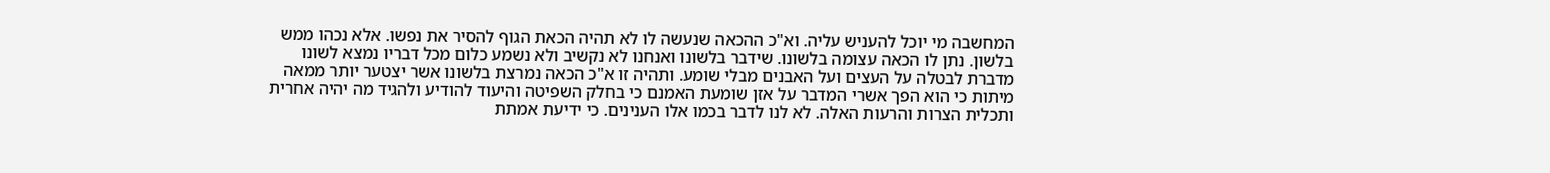המחשבה מי יוכל להעניש עליה. וא"כ ההכאה שנעשה לו לא תהיה הכאת הגוף להסיר את נפשו. אלא נכהו ממש בלשון. נתן לו הכאה עצומה בלשונו. שידבר בלשונו ואנחנו לא נקשיב ולא נשמע כלום מכל דבריו נמצא לשונו מדברת לבטלה על העצים ועל האבנים מבלי שומע. ותהיה זו א"כ הכאה נמרצת בלשונו אשר יצטער יותר ממאה מיתות כי הוא הפך אשרי המדבר על אזן שומעת האמנם כי בחלק השפיטה והיעוד להודיע ולהגיד מה יהיה אחרית ותכלית הצרות והרעות האלה. לא לנו לדבר בכמו אלו הענינים. כי ידיעת אמתת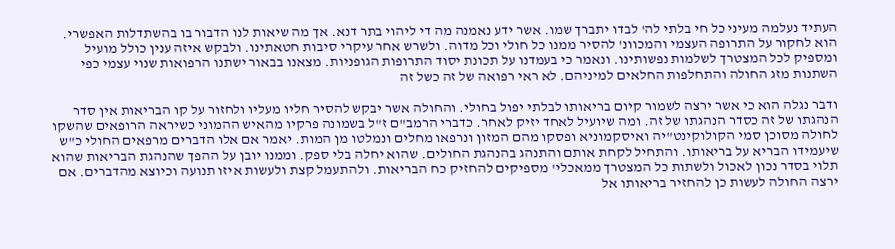העתיד נעלמה מעיני כל חי בלתי לה' לבדו יתברך שמו. אשר ידע נאמנה מה די ליהוי בתר דנא. אך מה שיאות לנו הדבור בו בהשתדלות האפשרי. הוא לחקור על התרופה העצמי והמכוונ' להסיר ממנו כל חולי וכל מדוה. ולשרש אחר עיקרי סיבות חטאתינו. ולבקש איזה ענין כולל מועיל ומספיק לכל המצטרך לשלמות נפשותינו. ונאמר כי בעמדנו על תכונת יסוד התרופות הגופניות. מצאנו בבאור ישתנו הרפואות שנוי עצמי כפי השתנות מזג החולה והתחלפות החלאים למיניהם. לא ראי רפואה של זה כשל זה

ודבר נגלה הוא כי אשר ירצה לשמור קיום בריאותו לבלתי יפול בחולי. והחולה אשר יבקש להסיר חליו מעליו ולחזור על קו הבריאות אין סדר הנהגתו של זה כסדר הנהגתו של זה. ומה שיועיל לאחד יזיק לאחר. כדברי הרמב"ם ז"ל בשמונה פרקיו מהאיש ההמוני כשיראה הרופאים שהשקו לחולה מסוכן סמי הקולוקינט"יה ואיסקמוניא ופסקו מהם המזון ונרפאו מחלים ונמלטו מן המות. יאמר אם אלו הדברים מרפאים החולי כ"ש שיעמידו הבריא על בריאותו. והתחיל לקחת אותם והתנהג בהנהגת החולים. שהוא יחלה בלי ספק. וממנו יובן על ההפך שהנהגת הבריאות שהוא תלוי בסדר נכון לאכול ולשתות כל המצטרך ממאכלי' מספיקים להחזיק כח הבריאות. ולהתעמל קצת ולעשות איזו תנועה וכיוצא מהדברים. אם ירצה החולה לעשות כן להחזיר בריאותו אל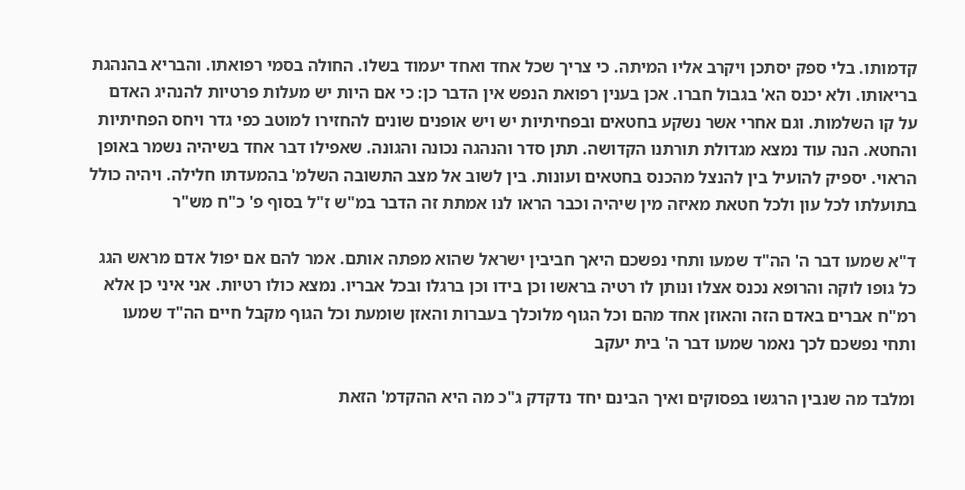קדמותו. בלי ספק יסתכן ויקרב אליו המיתה. כי צריך שכל אחד ואחד יעמוד בשלו. החולה בסמי רפואתו. והבריא בהנהגת בריאותו. ולא יכנס הא' בגבול חברו. אכן בענין רפואת הנפש אין הדבר כן: כי אם היות יש מעלות פרטיות להנהיג האדם על קו השלמות. וגם אחרי אשר נשקע בחטאים ובפחיתיות יש ויש אופנים שונים להחזירו למוטב כפי גדר ויחס הפחיתיות והחטא. הנה עוד נמצא מגדולת תורתנו הקדושה. תתן סדר והנהגה נכונה והגונה. שאפילו דבר אחד בשיהיה נשמר באופן הראוי. יספיק להועיל בין להנצל מהכנס בחטאים ועונות. בין לשוב אל מצב התשובה השלמ' בהמעדתו חלילה. ויהיה כולל בתועלתו לכל עון ולכל חטאת מאיזה מין שיהיה וכבר הראו לנו אמתת זה הדבר במ"ש ז"ל בסוף פ' כ"ח מש"ר

ד"א שמעו דבר ה' הה"ד שמעו ותחי נפשכם היאך חביבין ישראל שהוא מפתה אותם. אמר להם אם יפול אדם מראש הגג כל גופו לוקה והרופא נכנס אצלו ונותן לו רטיה בראשו וכן בידו וכן ברגלו ובכל אבריו. נמצא כולו רטיות. אני איני כן אלא רמ"ח אברים באדם הזה והאוזן אחד מהם וכל הגוף מלוכלך בעברות והאזן שומעת וכל הגוף מקבל חיים הה"ד שמעו ותחי נפשכם לכך נאמר שמעו דבר ה' בית יעקב

ומלבד מה שנבין הרגשו בפסוקים ואיך הבינם יחד נדקדק ג"כ מה היא ההקדמ' הזאת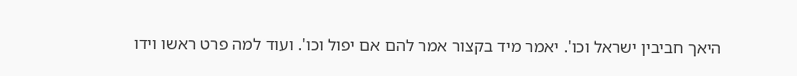היאך חביבין ישראל וכו'. יאמר מיד בקצור אמר להם אם יפול וכו'. ועוד למה פרט ראשו וידו